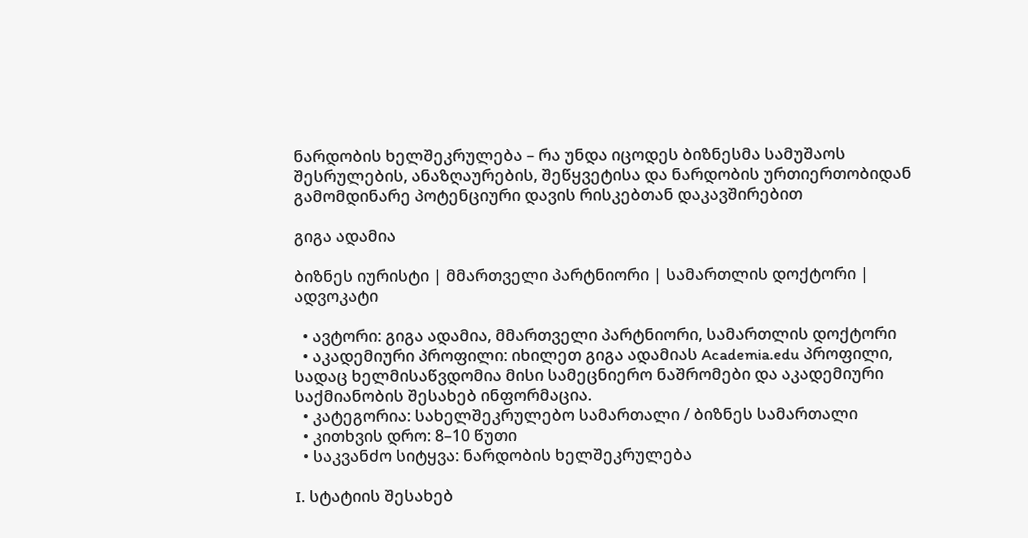ნარდობის ხელშეკრულება – რა უნდა იცოდეს ბიზნესმა სამუშაოს შესრულების, ანაზღაურების, შეწყვეტისა და ნარდობის ურთიერთობიდან გამომდინარე პოტენციური დავის რისკებთან დაკავშირებით

გიგა ადამია

ბიზნეს იურისტი | მმართველი პარტნიორი | სამართლის დოქტორი | ადვოკატი

  • ავტორი: გიგა ადამია, მმართველი პარტნიორი, სამართლის დოქტორი
  • აკადემიური პროფილი: იხილეთ გიგა ადამიას Academia.edu პროფილი, სადაც ხელმისაწვდომია მისი სამეცნიერო ნაშრომები და აკადემიური საქმიანობის შესახებ ინფორმაცია.
  • კატეგორია: სახელშეკრულებო სამართალი / ბიზნეს სამართალი
  • კითხვის დრო: 8–10 წუთი
  • საკვანძო სიტყვა: ნარდობის ხელშეკრულება

I. სტატიის შესახებ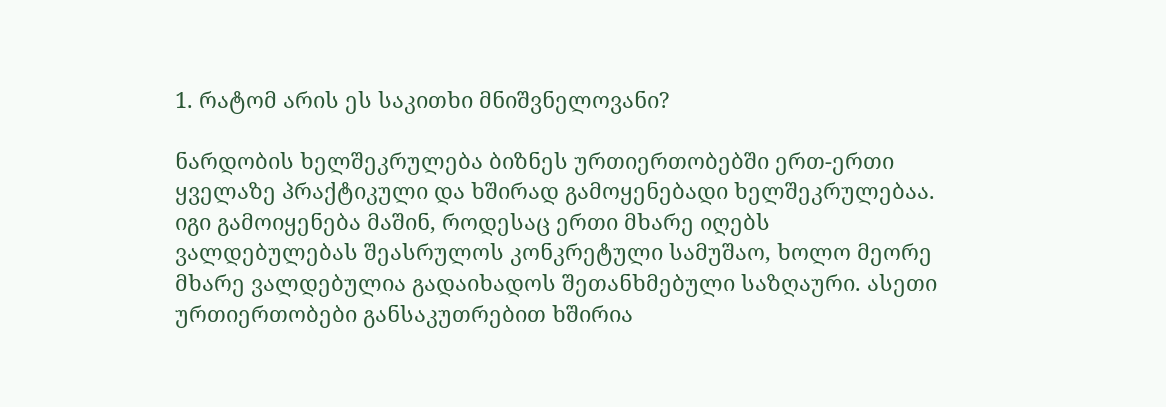1. რატომ არის ეს საკითხი მნიშვნელოვანი?

ნარდობის ხელშეკრულება ბიზნეს ურთიერთობებში ერთ-ერთი ყველაზე პრაქტიკული და ხშირად გამოყენებადი ხელშეკრულებაა. იგი გამოიყენება მაშინ, როდესაც ერთი მხარე იღებს ვალდებულებას შეასრულოს კონკრეტული სამუშაო, ხოლო მეორე მხარე ვალდებულია გადაიხადოს შეთანხმებული საზღაური. ასეთი ურთიერთობები განსაკუთრებით ხშირია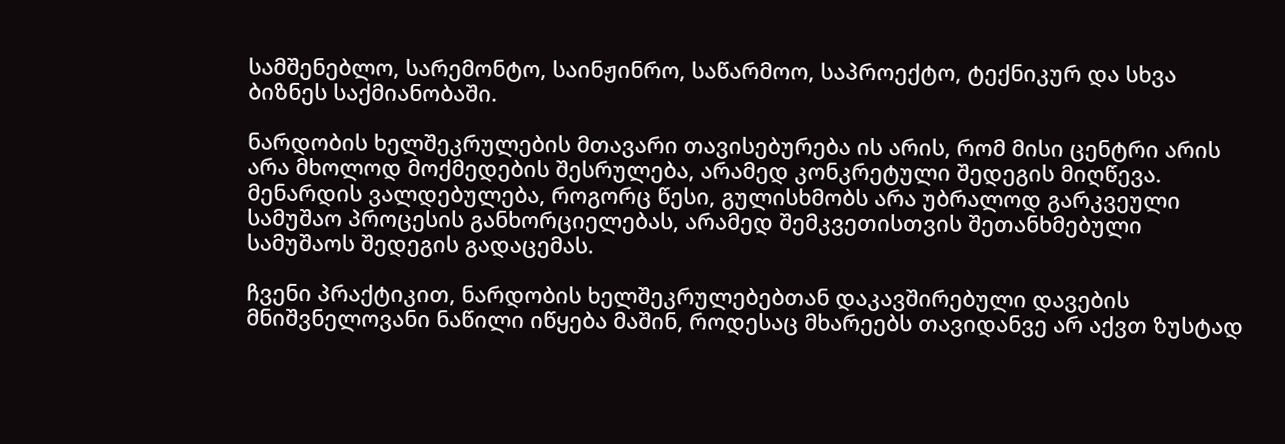სამშენებლო, სარემონტო, საინჟინრო, საწარმოო, საპროექტო, ტექნიკურ და სხვა ბიზნეს საქმიანობაში.

ნარდობის ხელშეკრულების მთავარი თავისებურება ის არის, რომ მისი ცენტრი არის არა მხოლოდ მოქმედების შესრულება, არამედ კონკრეტული შედეგის მიღწევა. მენარდის ვალდებულება, როგორც წესი, გულისხმობს არა უბრალოდ გარკვეული სამუშაო პროცესის განხორციელებას, არამედ შემკვეთისთვის შეთანხმებული სამუშაოს შედეგის გადაცემას.

ჩვენი პრაქტიკით, ნარდობის ხელშეკრულებებთან დაკავშირებული დავების მნიშვნელოვანი ნაწილი იწყება მაშინ, როდესაც მხარეებს თავიდანვე არ აქვთ ზუსტად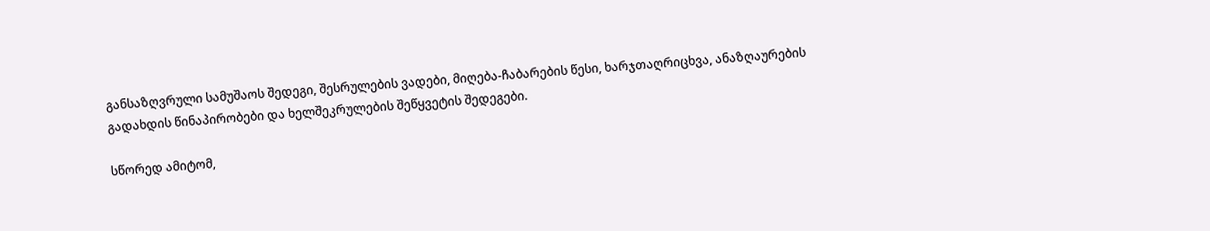განსაზღვრული სამუშაოს შედეგი, შესრულების ვადები, მიღება-ჩაბარების წესი, ხარჯთაღრიცხვა, ანაზღაურების გადახდის წინაპირობები და ხელშეკრულების შეწყვეტის შედეგები.

სწორედ ამიტომ,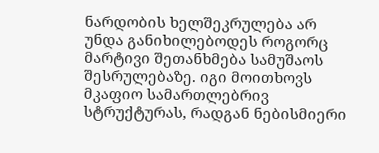ნარდობის ხელშეკრულება არ უნდა განიხილებოდეს როგორც მარტივი შეთანხმება სამუშაოს შესრულებაზე. იგი მოითხოვს მკაფიო სამართლებრივ სტრუქტურას, რადგან ნებისმიერი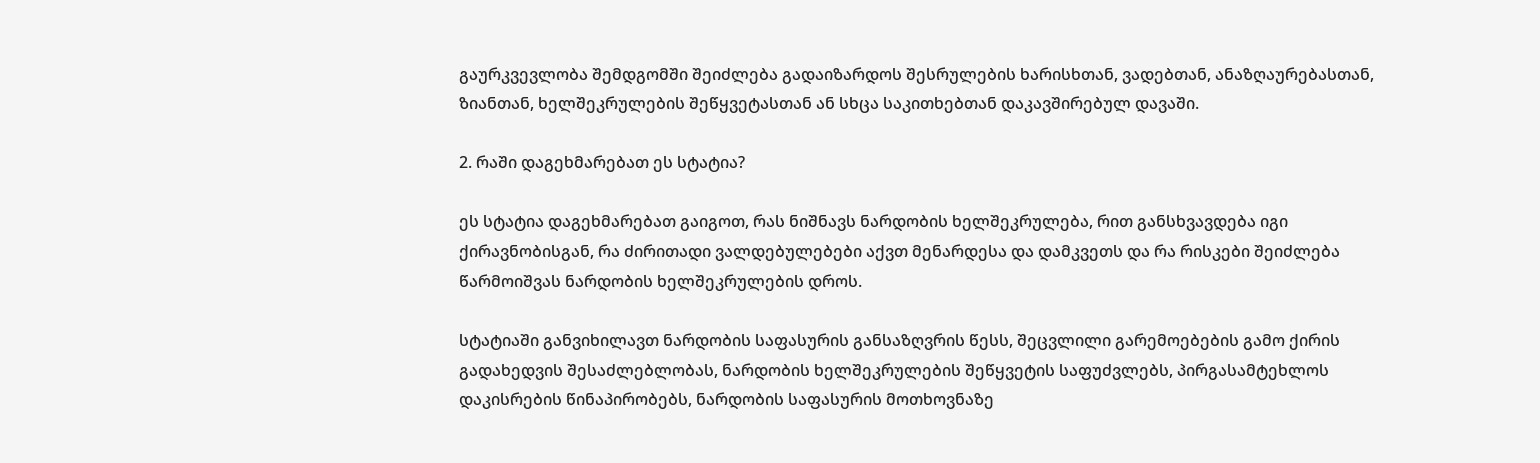გაურკვევლობა შემდგომში შეიძლება გადაიზარდოს შესრულების ხარისხთან, ვადებთან, ანაზღაურებასთან, ზიანთან, ხელშეკრულების შეწყვეტასთან ან სხცა საკითხებთან დაკავშირებულ დავაში.

2. რაში დაგეხმარებათ ეს სტატია?

ეს სტატია დაგეხმარებათ გაიგოთ, რას ნიშნავს ნარდობის ხელშეკრულება, რით განსხვავდება იგი ქირავნობისგან, რა ძირითადი ვალდებულებები აქვთ მენარდესა და დამკვეთს და რა რისკები შეიძლება წარმოიშვას ნარდობის ხელშეკრულების დროს.

სტატიაში განვიხილავთ ნარდობის საფასურის განსაზღვრის წესს, შეცვლილი გარემოებების გამო ქირის გადახედვის შესაძლებლობას, ნარდობის ხელშეკრულების შეწყვეტის საფუძვლებს, პირგასამტეხლოს დაკისრების წინაპირობებს, ნარდობის საფასურის მოთხოვნაზე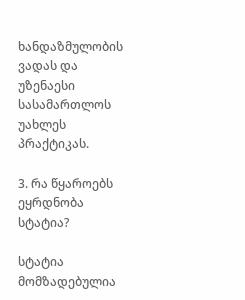ხანდაზმულობის ვადას და უზენაესი სასამართლოს უახლეს პრაქტიკას.

3. რა წყაროებს ეყრდნობა სტატია?

სტატია მომზადებულია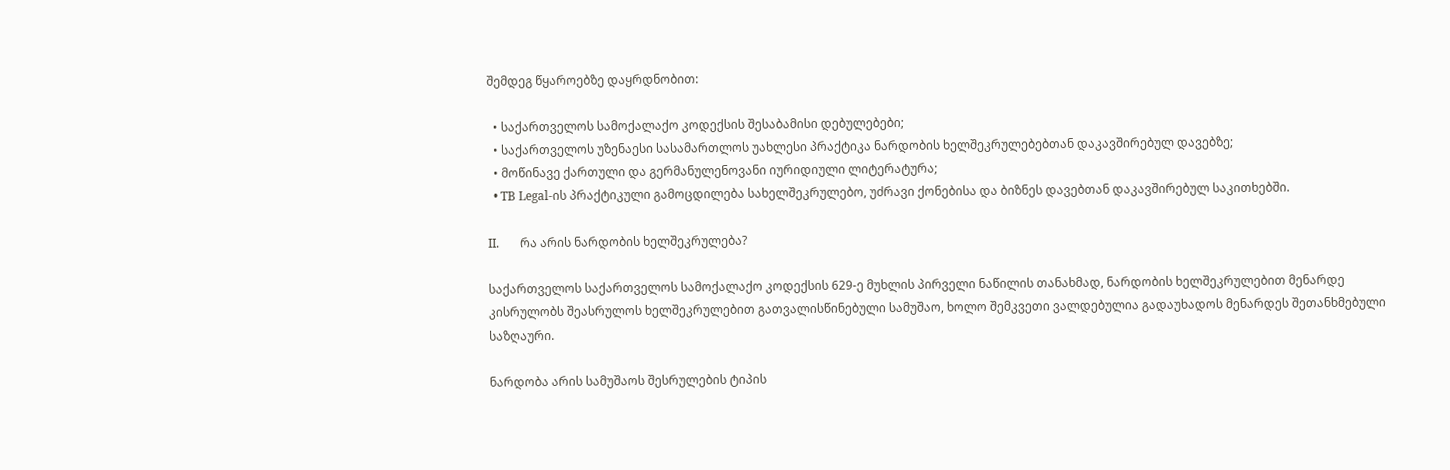შემდეგ წყაროებზე დაყრდნობით:

  • საქართველოს სამოქალაქო კოდექსის შესაბამისი დებულებები;
  • საქართველოს უზენაესი სასამართლოს უახლესი პრაქტიკა ნარდობის ხელშეკრულებებთან დაკავშირებულ დავებზე;
  • მოწინავე ქართული და გერმანულენოვანი იურიდიული ლიტერატურა;
  • TB Legal-ის პრაქტიკული გამოცდილება სახელშეკრულებო, უძრავი ქონებისა და ბიზნეს დავებთან დაკავშირებულ საკითხებში.

II.       რა არის ნარდობის ხელშეკრულება?

საქართველოს საქართველოს სამოქალაქო კოდექსის 629-ე მუხლის პირველი ნაწილის თანახმად, ნარდობის ხელშეკრულებით მენარდე კისრულობს შეასრულოს ხელშეკრულებით გათვალისწინებული სამუშაო, ხოლო შემკვეთი ვალდებულია გადაუხადოს მენარდეს შეთანხმებული საზღაური.

ნარდობა არის სამუშაოს შესრულების ტიპის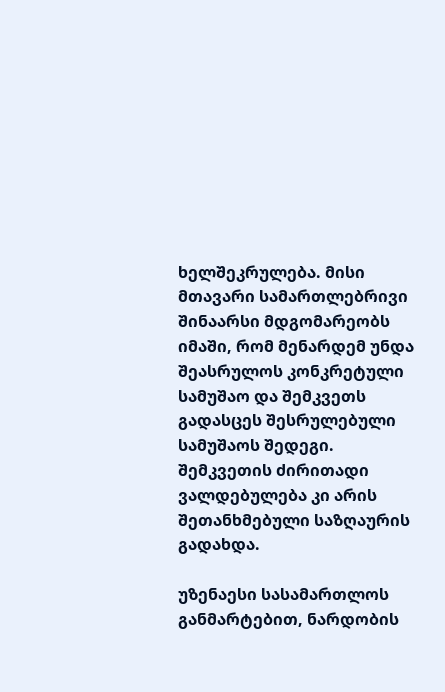ხელშეკრულება. მისი მთავარი სამართლებრივი შინაარსი მდგომარეობს იმაში, რომ მენარდემ უნდა შეასრულოს კონკრეტული სამუშაო და შემკვეთს გადასცეს შესრულებული სამუშაოს შედეგი. შემკვეთის ძირითადი ვალდებულება კი არის შეთანხმებული საზღაურის გადახდა.

უზენაესი სასამართლოს განმარტებით, ნარდობის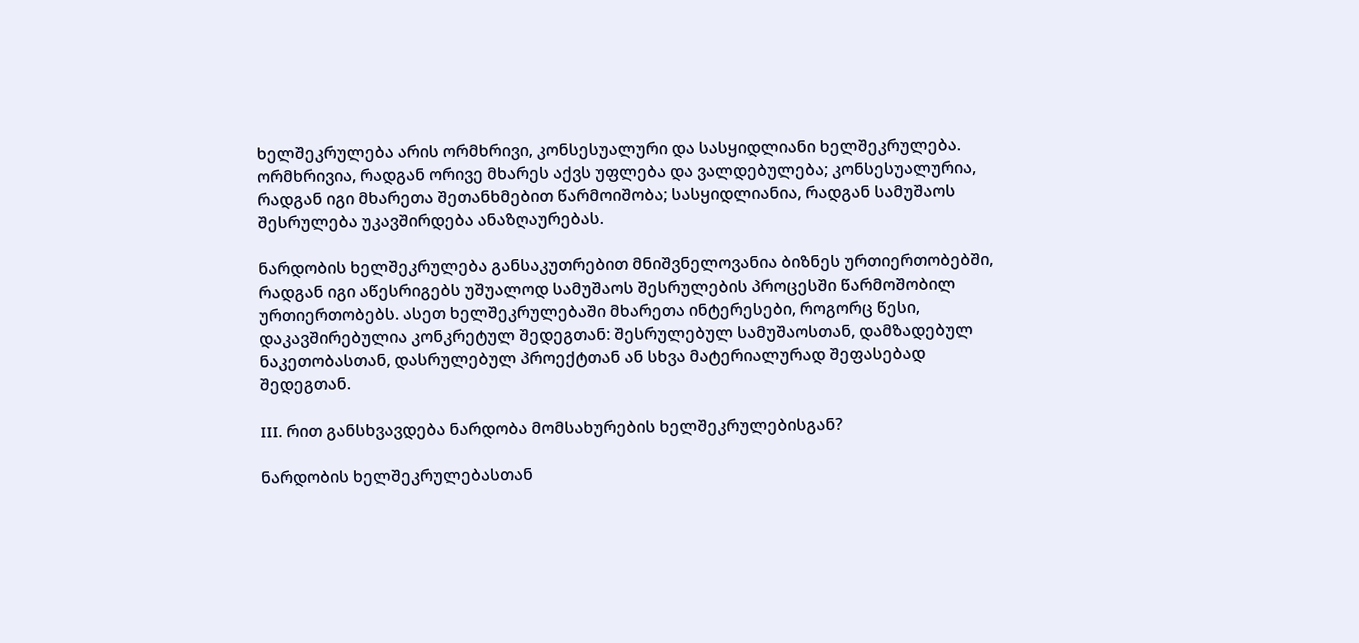ხელშეკრულება არის ორმხრივი, კონსესუალური და სასყიდლიანი ხელშეკრულება. ორმხრივია, რადგან ორივე მხარეს აქვს უფლება და ვალდებულება; კონსესუალურია, რადგან იგი მხარეთა შეთანხმებით წარმოიშობა; სასყიდლიანია, რადგან სამუშაოს შესრულება უკავშირდება ანაზღაურებას.

ნარდობის ხელშეკრულება განსაკუთრებით მნიშვნელოვანია ბიზნეს ურთიერთობებში, რადგან იგი აწესრიგებს უშუალოდ სამუშაოს შესრულების პროცესში წარმოშობილ ურთიერთობებს. ასეთ ხელშეკრულებაში მხარეთა ინტერესები, როგორც წესი, დაკავშირებულია კონკრეტულ შედეგთან: შესრულებულ სამუშაოსთან, დამზადებულ ნაკეთობასთან, დასრულებულ პროექტთან ან სხვა მატერიალურად შეფასებად შედეგთან.

III. რით განსხვავდება ნარდობა მომსახურების ხელშეკრულებისგან?

ნარდობის ხელშეკრულებასთან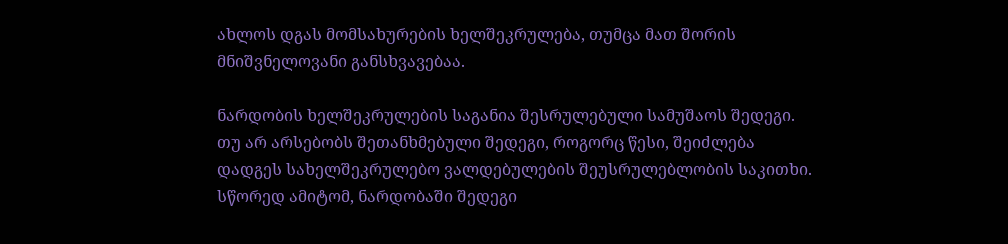ახლოს დგას მომსახურების ხელშეკრულება, თუმცა მათ შორის მნიშვნელოვანი განსხვავებაა.

ნარდობის ხელშეკრულების საგანია შესრულებული სამუშაოს შედეგი. თუ არ არსებობს შეთანხმებული შედეგი, როგორც წესი, შეიძლება დადგეს სახელშეკრულებო ვალდებულების შეუსრულებლობის საკითხი. სწორედ ამიტომ, ნარდობაში შედეგი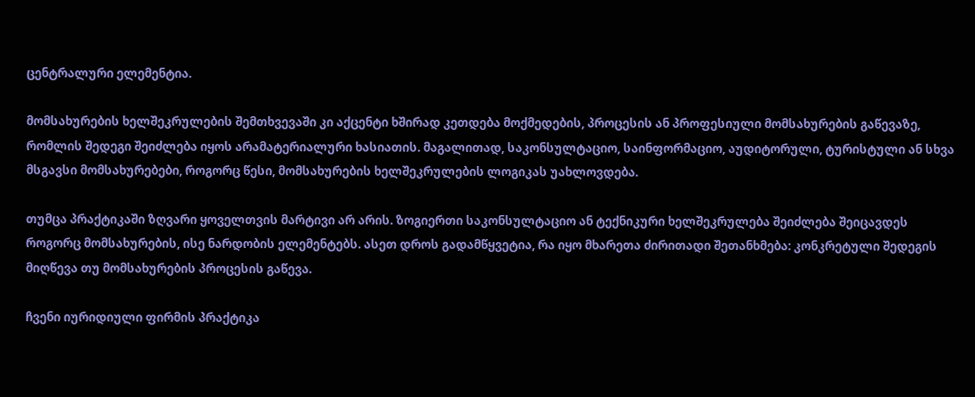ცენტრალური ელემენტია.

მომსახურების ხელშეკრულების შემთხვევაში კი აქცენტი ხშირად კეთდება მოქმედების, პროცესის ან პროფესიული მომსახურების გაწევაზე, რომლის შედეგი შეიძლება იყოს არამატერიალური ხასიათის. მაგალითად, საკონსულტაციო, საინფორმაციო, აუდიტორული, ტურისტული ან სხვა მსგავსი მომსახურებები, როგორც წესი, მომსახურების ხელშეკრულების ლოგიკას უახლოვდება.

თუმცა პრაქტიკაში ზღვარი ყოველთვის მარტივი არ არის. ზოგიერთი საკონსულტაციო ან ტექნიკური ხელშეკრულება შეიძლება შეიცავდეს როგორც მომსახურების, ისე ნარდობის ელემენტებს. ასეთ დროს გადამწყვეტია, რა იყო მხარეთა ძირითადი შეთანხმება: კონკრეტული შედეგის მიღწევა თუ მომსახურების პროცესის გაწევა.

ჩვენი იურიდიული ფირმის პრაქტიკა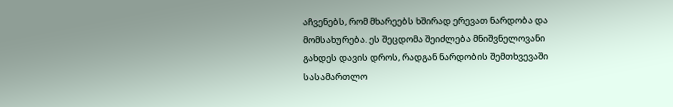აჩვენებს, რომ მხარეებს ხშირად ერევათ ნარდობა და მომსახურება. ეს შეცდომა შეიძლება მნიშვნელოვანი გახდეს დავის დროს, რადგან ნარდობის შემთხვევაში სასამართლო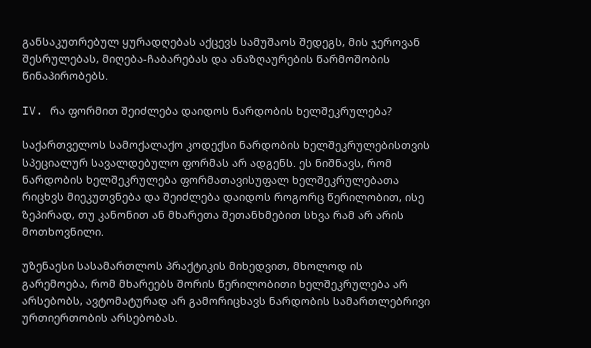განსაკუთრებულ ყურადღებას აქცევს სამუშაოს შედეგს, მის ჯეროვან შესრულებას, მიღება-ჩაბარებას და ანაზღაურების წარმოშობის წინაპირობებს.

IV. რა ფორმით შეიძლება დაიდოს ნარდობის ხელშეკრულება?

საქართველოს სამოქალაქო კოდექსი ნარდობის ხელშეკრულებისთვის სპეციალურ სავალდებულო ფორმას არ ადგენს. ეს ნიშნავს, რომ ნარდობის ხელშეკრულება ფორმათავისუფალ ხელშეკრულებათა რიცხვს მიეკუთვნება და შეიძლება დაიდოს როგორც წერილობით, ისე ზეპირად, თუ კანონით ან მხარეთა შეთანხმებით სხვა რამ არ არის მოთხოვნილი.

უზენაესი სასამართლოს პრაქტიკის მიხედვით, მხოლოდ ის გარემოება, რომ მხარეებს შორის წერილობითი ხელშეკრულება არ არსებობს, ავტომატურად არ გამორიცხავს ნარდობის სამართლებრივი ურთიერთობის არსებობას.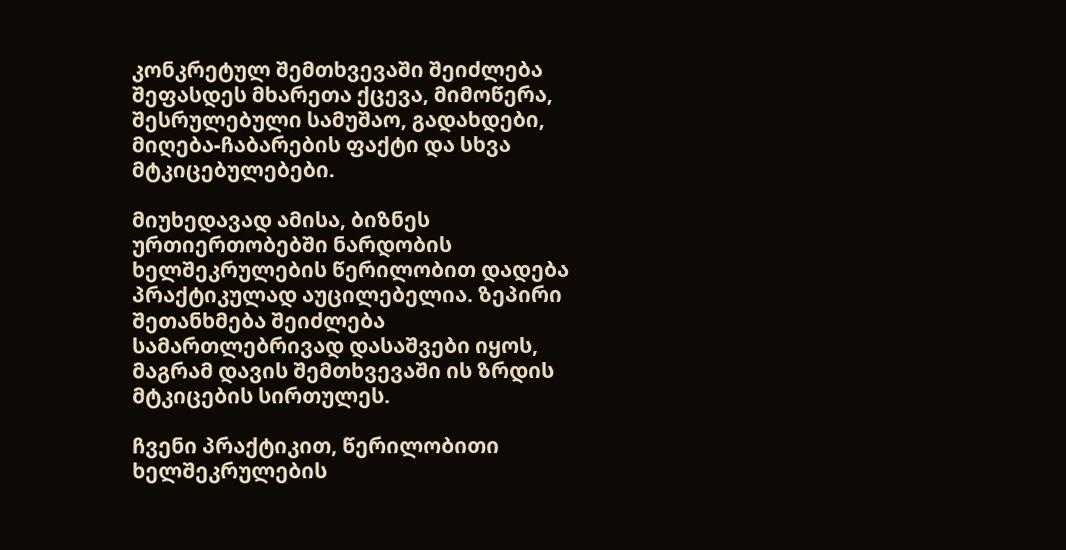კონკრეტულ შემთხვევაში შეიძლება შეფასდეს მხარეთა ქცევა, მიმოწერა, შესრულებული სამუშაო, გადახდები, მიღება-ჩაბარების ფაქტი და სხვა მტკიცებულებები.

მიუხედავად ამისა, ბიზნეს ურთიერთობებში ნარდობის ხელშეკრულების წერილობით დადება პრაქტიკულად აუცილებელია. ზეპირი შეთანხმება შეიძლება სამართლებრივად დასაშვები იყოს, მაგრამ დავის შემთხვევაში ის ზრდის მტკიცების სირთულეს.

ჩვენი პრაქტიკით, წერილობითი ხელშეკრულების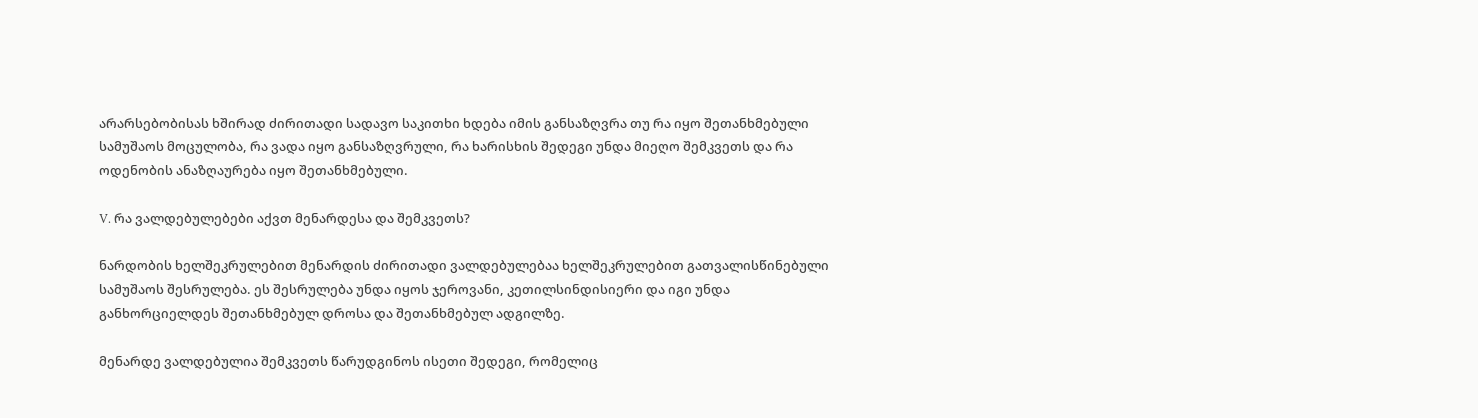არარსებობისას ხშირად ძირითადი სადავო საკითხი ხდება იმის განსაზღვრა თუ რა იყო შეთანხმებული სამუშაოს მოცულობა, რა ვადა იყო განსაზღვრული, რა ხარისხის შედეგი უნდა მიეღო შემკვეთს და რა ოდენობის ანაზღაურება იყო შეთანხმებული.

V. რა ვალდებულებები აქვთ მენარდესა და შემკვეთს?

ნარდობის ხელშეკრულებით მენარდის ძირითადი ვალდებულებაა ხელშეკრულებით გათვალისწინებული სამუშაოს შესრულება. ეს შესრულება უნდა იყოს ჯეროვანი, კეთილსინდისიერი და იგი უნდა განხორციელდეს შეთანხმებულ დროსა და შეთანხმებულ ადგილზე.

მენარდე ვალდებულია შემკვეთს წარუდგინოს ისეთი შედეგი, რომელიც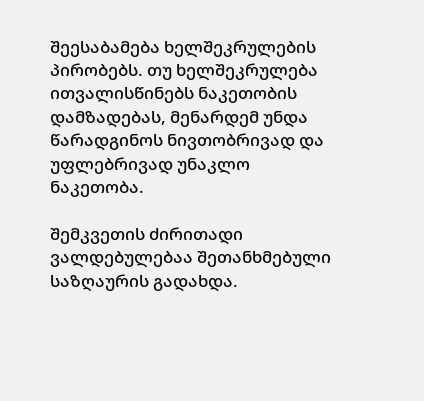შეესაბამება ხელშეკრულების პირობებს. თუ ხელშეკრულება ითვალისწინებს ნაკეთობის დამზადებას, მენარდემ უნდა წარადგინოს ნივთობრივად და უფლებრივად უნაკლო ნაკეთობა.

შემკვეთის ძირითადი ვალდებულებაა შეთანხმებული საზღაურის გადახდა.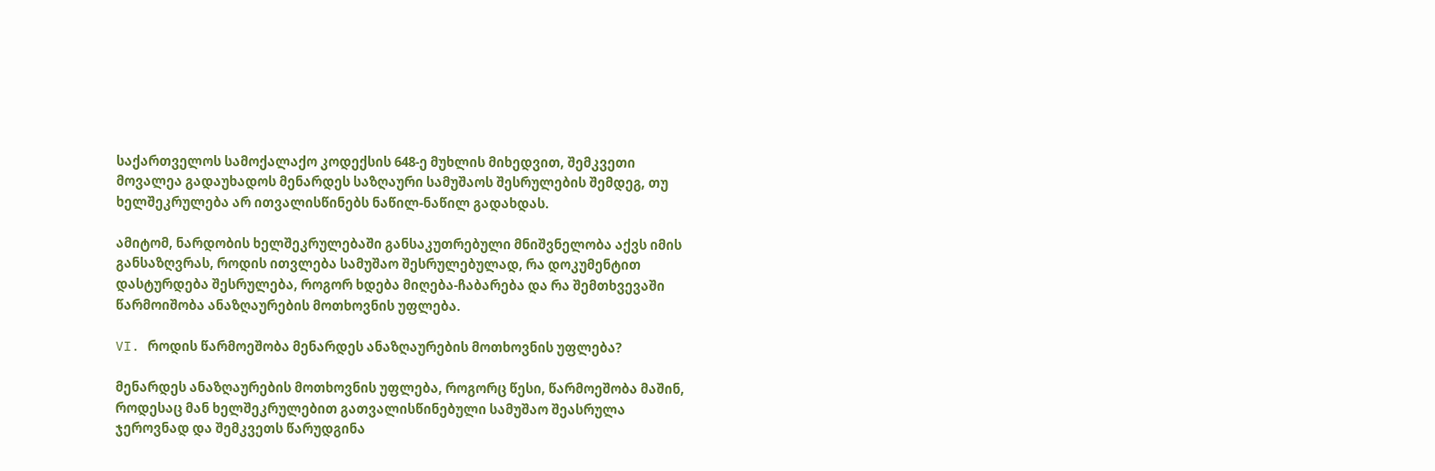საქართველოს სამოქალაქო კოდექსის 648-ე მუხლის მიხედვით, შემკვეთი მოვალეა გადაუხადოს მენარდეს საზღაური სამუშაოს შესრულების შემდეგ, თუ ხელშეკრულება არ ითვალისწინებს ნაწილ-ნაწილ გადახდას.

ამიტომ, ნარდობის ხელშეკრულებაში განსაკუთრებული მნიშვნელობა აქვს იმის განსაზღვრას, როდის ითვლება სამუშაო შესრულებულად, რა დოკუმენტით დასტურდება შესრულება, როგორ ხდება მიღება-ჩაბარება და რა შემთხვევაში წარმოიშობა ანაზღაურების მოთხოვნის უფლება.

VI. როდის წარმოეშობა მენარდეს ანაზღაურების მოთხოვნის უფლება?

მენარდეს ანაზღაურების მოთხოვნის უფლება, როგორც წესი, წარმოეშობა მაშინ, როდესაც მან ხელშეკრულებით გათვალისწინებული სამუშაო შეასრულა ჯეროვნად და შემკვეთს წარუდგინა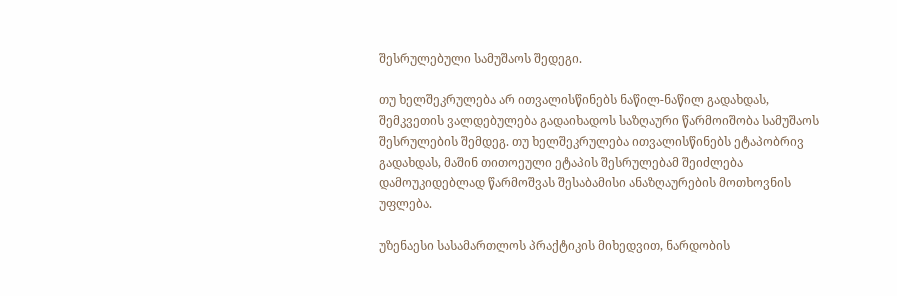შესრულებული სამუშაოს შედეგი.

თუ ხელშეკრულება არ ითვალისწინებს ნაწილ-ნაწილ გადახდას, შემკვეთის ვალდებულება გადაიხადოს საზღაური წარმოიშობა სამუშაოს შესრულების შემდეგ. თუ ხელშეკრულება ითვალისწინებს ეტაპობრივ გადახდას, მაშინ თითოეული ეტაპის შესრულებამ შეიძლება დამოუკიდებლად წარმოშვას შესაბამისი ანაზღაურების მოთხოვნის უფლება.

უზენაესი სასამართლოს პრაქტიკის მიხედვით, ნარდობის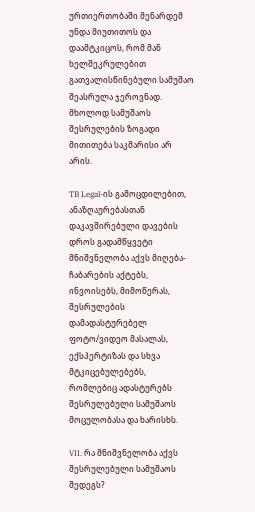ურთიერთობაში მენარდემ უნდა მიუთითოს და დაამტკიცოს, რომ მან ხელშეკრულებით გათვალისწინებული სამუშაო შეასრულა ჯეროვნად. მხოლოდ სამუშაოს შესრულების ზოგადი მითითება საკმარისი არ არის.

TB Legal-ის გამოცდილებით, ანაზღაურებასთან დაკავშირებული დავების დროს გადამწყვეტი მნიშვნელობა აქვს მიღება-ჩაბარების აქტებს, ინვოისებს, მიმოწერას, შესრულების დამადასტურებელ ფოტო/ვიდეო მასალას, ექსპერტიზას და სხვა მტკიცებულებებს, რომლებიც ადასტურებს შესრულებული სამუშაოს მოცულობასა და ხარისხს.

VII. რა მნიშვნელობა აქვს შესრულებული სამუშაოს შედეგს?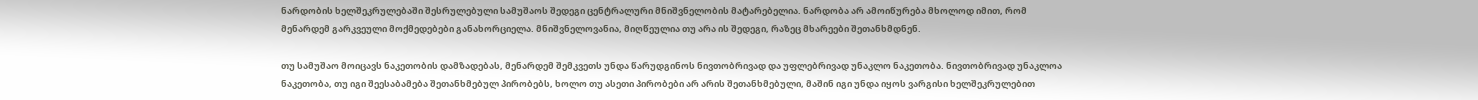ნარდობის ხელშეკრულებაში შესრულებული სამუშაოს შედეგი ცენტრალური მნიშვნელობის მატარებელია. ნარდობა არ ამოიწურება მხოლოდ იმით, რომ მენარდემ გარკვეული მოქმედებები განახორციელა. მნიშვნელოვანია, მიღწეულია თუ არა ის შედეგი, რაზეც მხარეები შეთანხმდნენ.

თუ სამუშაო მოიცავს ნაკეთობის დამზადებას, მენარდემ შემკვეთს უნდა წარუდგინოს ნივთობრივად და უფლებრივად უნაკლო ნაკეთობა. ნივთობრივად უნაკლოა ნაკეთობა, თუ იგი შეესაბამება შეთანხმებულ პირობებს, ხოლო თუ ასეთი პირობები არ არის შეთანხმებული, მაშინ იგი უნდა იყოს ვარგისი ხელშეკრულებით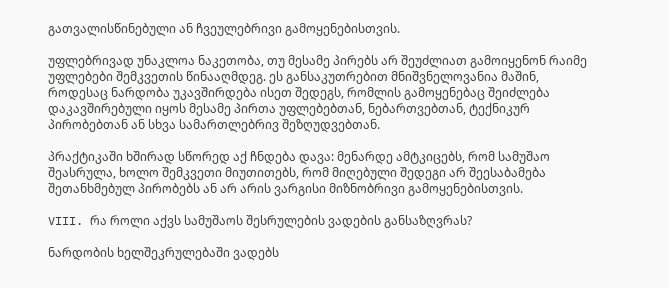გათვალისწინებული ან ჩვეულებრივი გამოყენებისთვის.

უფლებრივად უნაკლოა ნაკეთობა, თუ მესამე პირებს არ შეუძლიათ გამოიყენონ რაიმე უფლებები შემკვეთის წინააღმდეგ. ეს განსაკუთრებით მნიშვნელოვანია მაშინ, როდესაც ნარდობა უკავშირდება ისეთ შედეგს, რომლის გამოყენებაც შეიძლება დაკავშირებული იყოს მესამე პირთა უფლებებთან, ნებართვებთან, ტექნიკურ პირობებთან ან სხვა სამართლებრივ შეზღუდვებთან.

პრაქტიკაში ხშირად სწორედ აქ ჩნდება დავა: მენარდე ამტკიცებს, რომ სამუშაო შეასრულა, ხოლო შემკვეთი მიუთითებს, რომ მიღებული შედეგი არ შეესაბამება შეთანხმებულ პირობებს ან არ არის ვარგისი მიზნობრივი გამოყენებისთვის.

VIII. რა როლი აქვს სამუშაოს შესრულების ვადების განსაზღვრას?

ნარდობის ხელშეკრულებაში ვადებს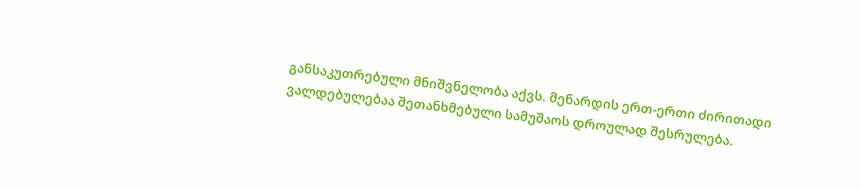განსაკუთრებული მნიშვნელობა აქვს. მენარდის ერთ-ერთი ძირითადი ვალდებულებაა შეთანხმებული სამუშაოს დროულად შესრულება.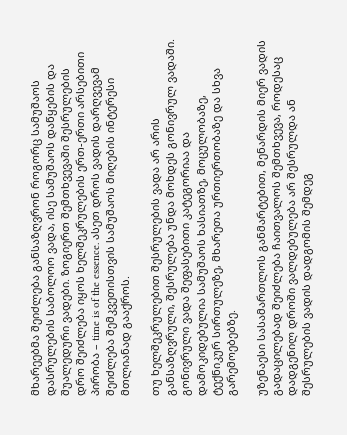მხარეებმა შეიძლება განსაზღვრონ როგორც სამუშაოს დასრულების საბოლოო ვადა, ისე სამუშაოს დაწყების და შუალედური ვადები. ზოგიერთ შემთხვევაში შესრულების დრო შეიძლება იყოს ხელშეკრულების ერთ-ერთი არსებითი პირობა – time is of the essence. ასეთ დროს ვადის დარღვევამ შეიძლება შემკვეთისთვის სამუშაოს მიღების ინტერესი მთლიანად გააქროს.

თუ ხელშეკრულებით შესრულების ვადა არ არის განსაზღვრული, შესრულება უნდა მოხდეს გონივრულ ვადაში. გონივრული ვადა შეფასებითი კატეგორიაა და დამოკიდებულია სამუშაოს ხასიათზე, მოცულობაზე, ტექნიკურ სირთულეზე, მხარეთა ურთიერთობაზე და სხვა გარემოებებზე.

უზენაესი სასამართლოს განმარტებით, მენარდის მიერ ვადის გადაცილებად შეიძლება ჩაითვალოს შემთხვევა, როდესაც დადგენილ დროში ვალდებულება არ შესრულდა ან შესრულების ვადის დადგომის შემდეგ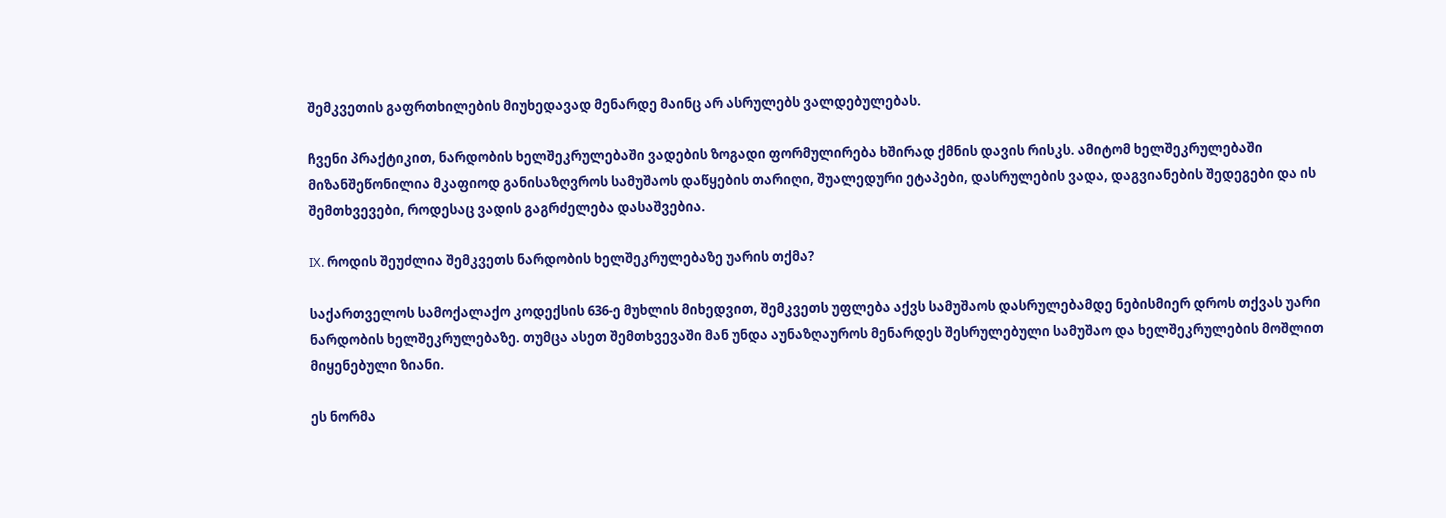შემკვეთის გაფრთხილების მიუხედავად მენარდე მაინც არ ასრულებს ვალდებულებას.

ჩვენი პრაქტიკით, ნარდობის ხელშეკრულებაში ვადების ზოგადი ფორმულირება ხშირად ქმნის დავის რისკს. ამიტომ ხელშეკრულებაში მიზანშეწონილია მკაფიოდ განისაზღვროს სამუშაოს დაწყების თარიღი, შუალედური ეტაპები, დასრულების ვადა, დაგვიანების შედეგები და ის შემთხვევები, როდესაც ვადის გაგრძელება დასაშვებია.

IX. როდის შეუძლია შემკვეთს ნარდობის ხელშეკრულებაზე უარის თქმა?

საქართველოს სამოქალაქო კოდექსის 636-ე მუხლის მიხედვით, შემკვეთს უფლება აქვს სამუშაოს დასრულებამდე ნებისმიერ დროს თქვას უარი ნარდობის ხელშეკრულებაზე. თუმცა ასეთ შემთხვევაში მან უნდა აუნაზღაუროს მენარდეს შესრულებული სამუშაო და ხელშეკრულების მოშლით მიყენებული ზიანი.

ეს ნორმა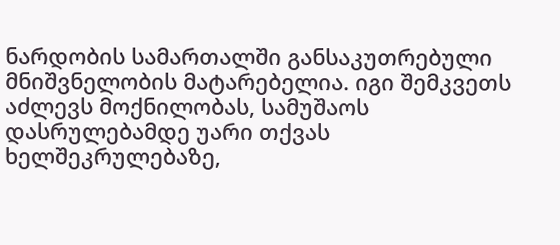ნარდობის სამართალში განსაკუთრებული მნიშვნელობის მატარებელია. იგი შემკვეთს აძლევს მოქნილობას, სამუშაოს დასრულებამდე უარი თქვას ხელშეკრულებაზე,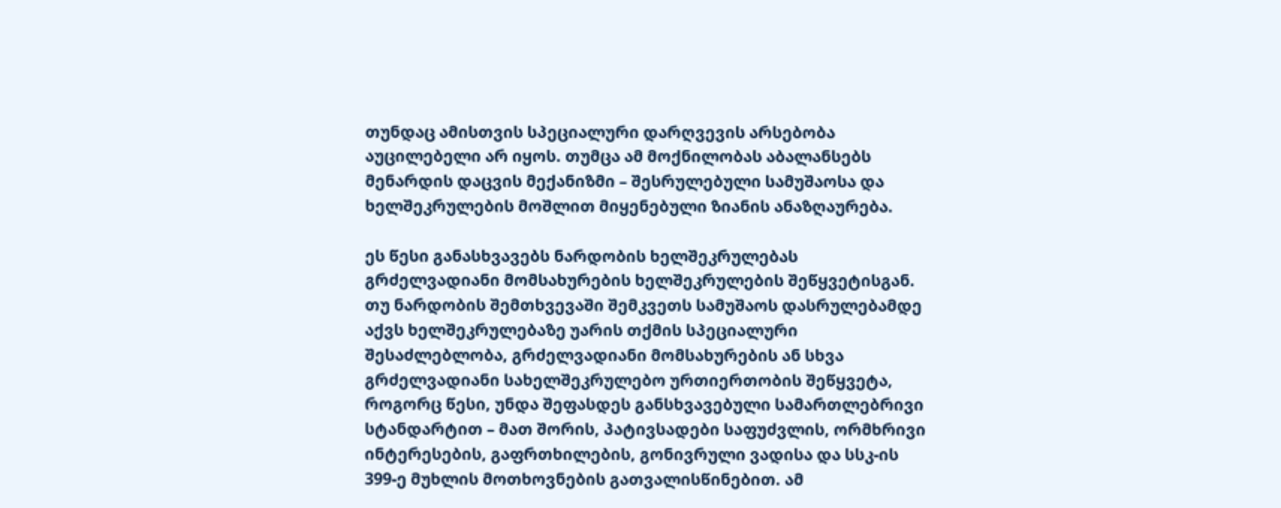თუნდაც ამისთვის სპეციალური დარღვევის არსებობა აუცილებელი არ იყოს. თუმცა ამ მოქნილობას აბალანსებს მენარდის დაცვის მექანიზმი – შესრულებული სამუშაოსა და ხელშეკრულების მოშლით მიყენებული ზიანის ანაზღაურება.

ეს წესი განასხვავებს ნარდობის ხელშეკრულებას გრძელვადიანი მომსახურების ხელშეკრულების შეწყვეტისგან. თუ ნარდობის შემთხვევაში შემკვეთს სამუშაოს დასრულებამდე აქვს ხელშეკრულებაზე უარის თქმის სპეციალური შესაძლებლობა, გრძელვადიანი მომსახურების ან სხვა გრძელვადიანი სახელშეკრულებო ურთიერთობის შეწყვეტა, როგორც წესი, უნდა შეფასდეს განსხვავებული სამართლებრივი სტანდარტით – მათ შორის, პატივსადები საფუძვლის, ორმხრივი ინტერესების, გაფრთხილების, გონივრული ვადისა და სსკ-ის 399-ე მუხლის მოთხოვნების გათვალისწინებით. ამ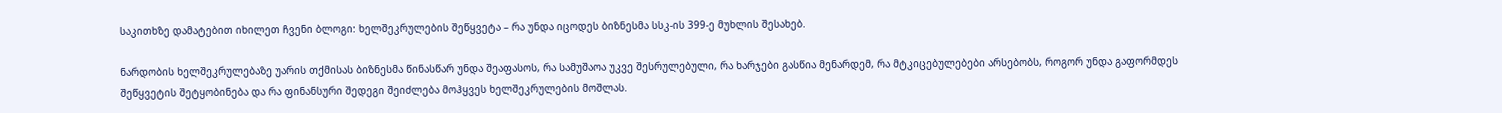საკითხზე დამატებით იხილეთ ჩვენი ბლოგი: ხელშეკრულების შეწყვეტა – რა უნდა იცოდეს ბიზნესმა სსკ-ის 399-ე მუხლის შესახებ.

ნარდობის ხელშეკრულებაზე უარის თქმისას ბიზნესმა წინასწარ უნდა შეაფასოს, რა სამუშაოა უკვე შესრულებული, რა ხარჯები გასწია მენარდემ, რა მტკიცებულებები არსებობს, როგორ უნდა გაფორმდეს შეწყვეტის შეტყობინება და რა ფინანსური შედეგი შეიძლება მოჰყვეს ხელშეკრულების მოშლას.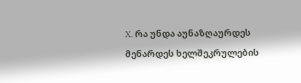X. რა უნდა აუნაზღაურდეს მენარდეს ხელშეკრულების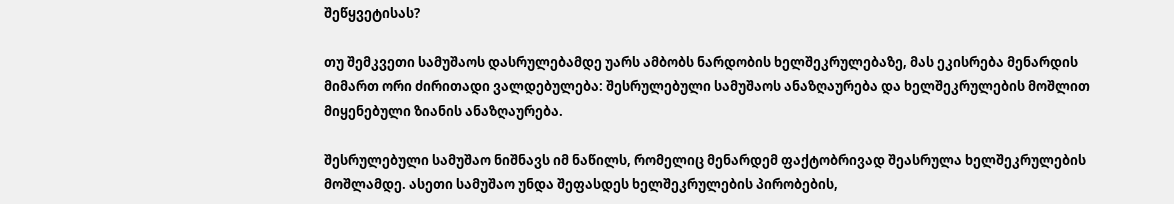შეწყვეტისას?

თუ შემკვეთი სამუშაოს დასრულებამდე უარს ამბობს ნარდობის ხელშეკრულებაზე, მას ეკისრება მენარდის მიმართ ორი ძირითადი ვალდებულება: შესრულებული სამუშაოს ანაზღაურება და ხელშეკრულების მოშლით მიყენებული ზიანის ანაზღაურება.

შესრულებული სამუშაო ნიშნავს იმ ნაწილს, რომელიც მენარდემ ფაქტობრივად შეასრულა ხელშეკრულების მოშლამდე. ასეთი სამუშაო უნდა შეფასდეს ხელშეკრულების პირობების,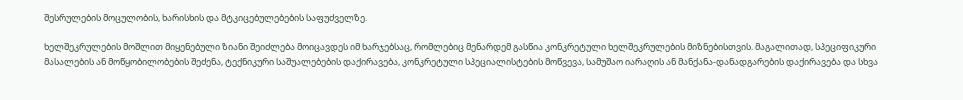შესრულების მოცულობის, ხარისხის და მტკიცებულებების საფუძველზე.

ხელშეკრულების მოშლით მიყენებული ზიანი შეიძლება მოიცავდეს იმ ხარჯებსაც, რომლებიც მენარდემ გასწია კონკრეტული ხელშეკრულების მიზნებისთვის. მაგალითად, სპეციფიკური მასალების ან მოწყობილობების შეძენა, ტექნიკური საშუალებების დაქირავება, კონკრეტული სპეციალისტების მოწვევა, სამუშაო იარაღის ან მანქანა-დანადგარების დაქირავება და სხვა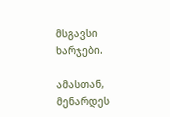მსგავსი ხარჯები.

ამასთან, მენარდეს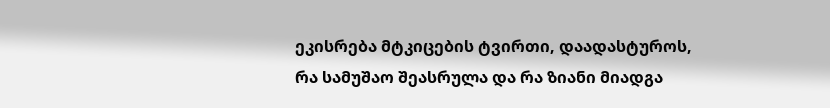ეკისრება მტკიცების ტვირთი, დაადასტუროს, რა სამუშაო შეასრულა და რა ზიანი მიადგა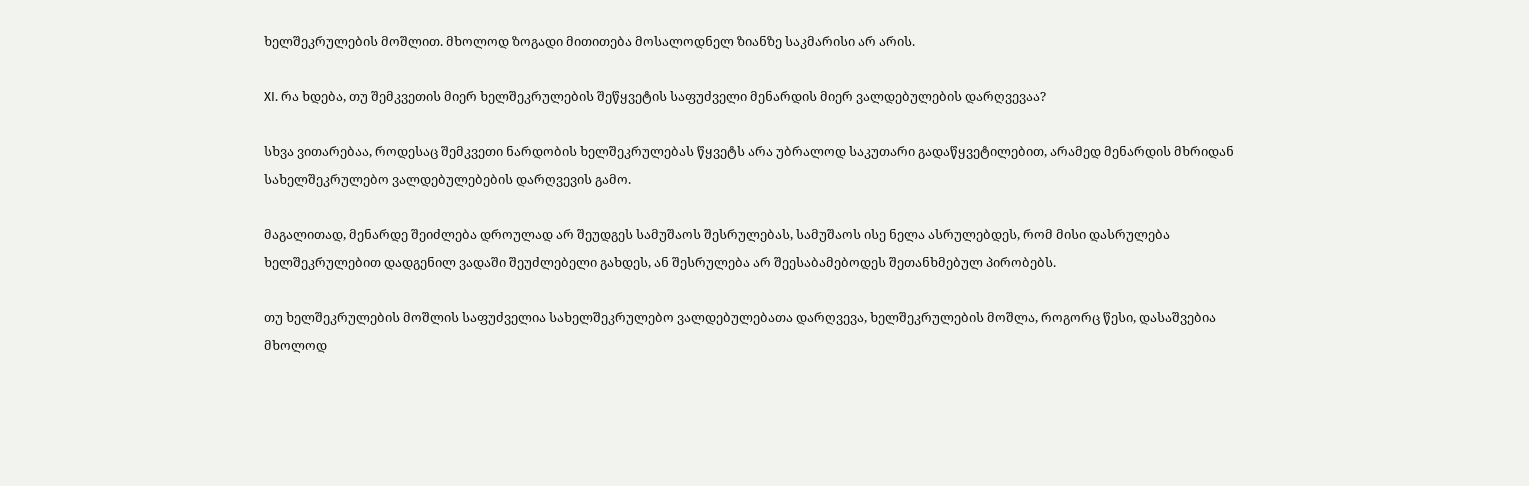ხელშეკრულების მოშლით. მხოლოდ ზოგადი მითითება მოსალოდნელ ზიანზე საკმარისი არ არის.

XI. რა ხდება, თუ შემკვეთის მიერ ხელშეკრულების შეწყვეტის საფუძველი მენარდის მიერ ვალდებულების დარღვევაა?

სხვა ვითარებაა, როდესაც შემკვეთი ნარდობის ხელშეკრულებას წყვეტს არა უბრალოდ საკუთარი გადაწყვეტილებით, არამედ მენარდის მხრიდან სახელშეკრულებო ვალდებულებების დარღვევის გამო.

მაგალითად, მენარდე შეიძლება დროულად არ შეუდგეს სამუშაოს შესრულებას, სამუშაოს ისე ნელა ასრულებდეს, რომ მისი დასრულება ხელშეკრულებით დადგენილ ვადაში შეუძლებელი გახდეს, ან შესრულება არ შეესაბამებოდეს შეთანხმებულ პირობებს.

თუ ხელშეკრულების მოშლის საფუძველია სახელშეკრულებო ვალდებულებათა დარღვევა, ხელშეკრულების მოშლა, როგორც წესი, დასაშვებია მხოლოდ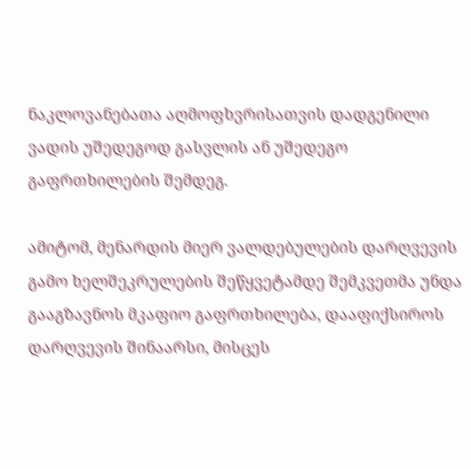ნაკლოვანებათა აღმოფხვრისათვის დადგენილი ვადის უშედეგოდ გასვლის ან უშედეგო გაფრთხილების შემდეგ.

ამიტომ, მენარდის მიერ ვალდებულების დარღვევის გამო ხელშეკრულების შეწყვეტამდე შემკვეთმა უნდა გააგზავნოს მკაფიო გაფრთხილება, დააფიქსიროს დარღვევის შინაარსი, მისცეს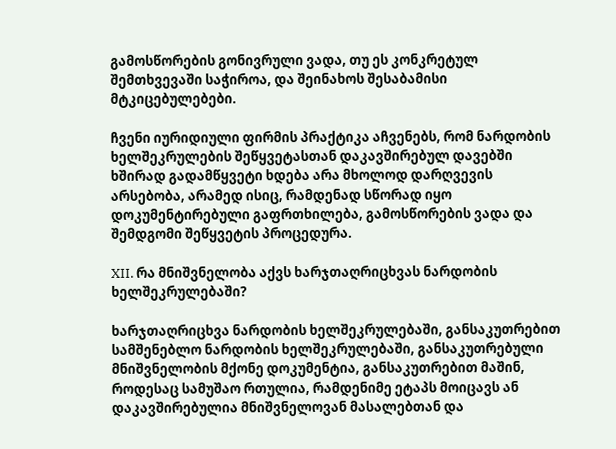გამოსწორების გონივრული ვადა, თუ ეს კონკრეტულ შემთხვევაში საჭიროა, და შეინახოს შესაბამისი მტკიცებულებები.

ჩვენი იურიდიული ფირმის პრაქტიკა აჩვენებს, რომ ნარდობის ხელშეკრულების შეწყვეტასთან დაკავშირებულ დავებში ხშირად გადამწყვეტი ხდება არა მხოლოდ დარღვევის არსებობა, არამედ ისიც, რამდენად სწორად იყო დოკუმენტირებული გაფრთხილება, გამოსწორების ვადა და შემდგომი შეწყვეტის პროცედურა.

XII. რა მნიშვნელობა აქვს ხარჯთაღრიცხვას ნარდობის ხელშეკრულებაში?

ხარჯთაღრიცხვა ნარდობის ხელშეკრულებაში, განსაკუთრებით სამშენებლო ნარდობის ხელშეკრულებაში, განსაკუთრებული მნიშვნელობის მქონე დოკუმენტია, განსაკუთრებით მაშინ, როდესაც სამუშაო რთულია, რამდენიმე ეტაპს მოიცავს ან დაკავშირებულია მნიშვნელოვან მასალებთან და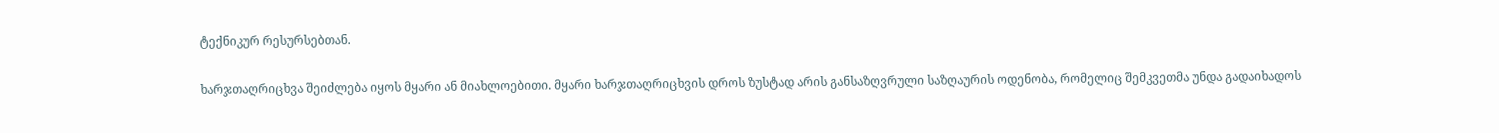ტექნიკურ რესურსებთან.

ხარჯთაღრიცხვა შეიძლება იყოს მყარი ან მიახლოებითი. მყარი ხარჯთაღრიცხვის დროს ზუსტად არის განსაზღვრული საზღაურის ოდენობა, რომელიც შემკვეთმა უნდა გადაიხადოს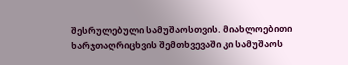შესრულებული სამუშაოსთვის. მიახლოებითი ხარჯთაღრიცხვის შემთხვევაში კი სამუშაოს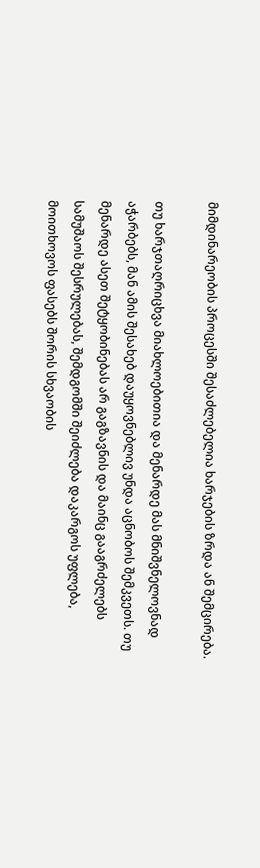მიმდინარეობის პროცესში შესაძლებელია ხარჯების ზრდა ან შემცირება.

თუ ხარჯთაღრიცხვა მიახლოებითია და მენარდე მას მნიშვნელოვნად აჭარბებს, მან ამის შესახებ დაუყოვნებლივ უნდა აცნობოს შემკვეთს. თუ მენარდე ასეთ შეტყობინებას არ გაგზავნის და მაინც გააგრძელებს სამუშაოს შესრულებას, შემდგომში შეიძლება დაკარგოს უფლება, მოითხოვოს ფასებს შორის სხვაობის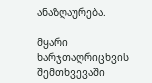ანაზღაურება.

მყარი ხარჯთაღრიცხვის შემთხვევაში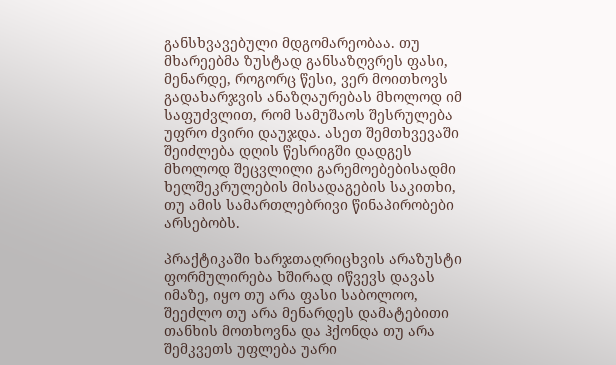განსხვავებული მდგომარეობაა. თუ მხარეებმა ზუსტად განსაზღვრეს ფასი, მენარდე, როგორც წესი, ვერ მოითხოვს გადახარჯვის ანაზღაურებას მხოლოდ იმ საფუძვლით, რომ სამუშაოს შესრულება უფრო ძვირი დაუჯდა. ასეთ შემთხვევაში შეიძლება დღის წესრიგში დადგეს მხოლოდ შეცვლილი გარემოებებისადმი ხელშეკრულების მისადაგების საკითხი, თუ ამის სამართლებრივი წინაპირობები არსებობს.

პრაქტიკაში ხარჯთაღრიცხვის არაზუსტი ფორმულირება ხშირად იწვევს დავას იმაზე, იყო თუ არა ფასი საბოლოო, შეეძლო თუ არა მენარდეს დამატებითი თანხის მოთხოვნა და ჰქონდა თუ არა შემკვეთს უფლება უარი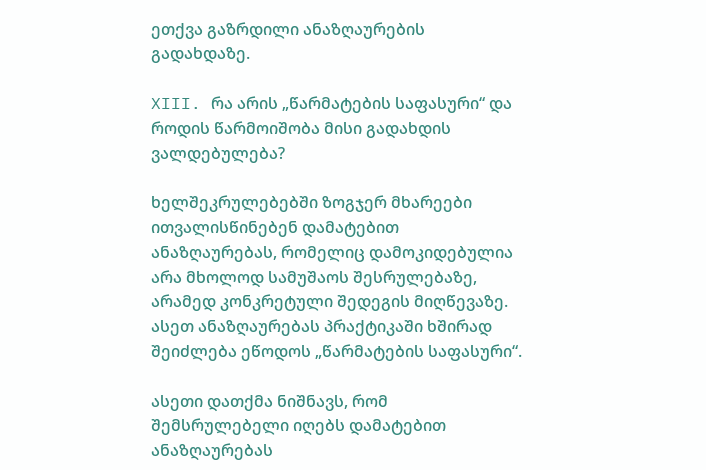ეთქვა გაზრდილი ანაზღაურების გადახდაზე.

XIII. რა არის „წარმატების საფასური“ და როდის წარმოიშობა მისი გადახდის ვალდებულება?

ხელშეკრულებებში ზოგჯერ მხარეები ითვალისწინებენ დამატებით ანაზღაურებას, რომელიც დამოკიდებულია არა მხოლოდ სამუშაოს შესრულებაზე, არამედ კონკრეტული შედეგის მიღწევაზე. ასეთ ანაზღაურებას პრაქტიკაში ხშირად შეიძლება ეწოდოს „წარმატების საფასური“.

ასეთი დათქმა ნიშნავს, რომ შემსრულებელი იღებს დამატებით ანაზღაურებას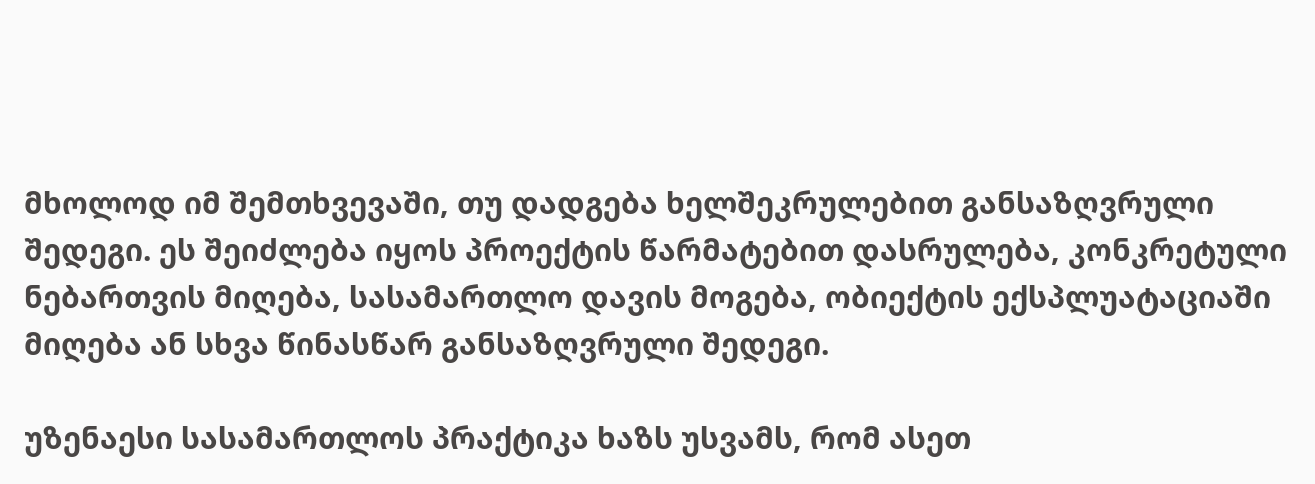მხოლოდ იმ შემთხვევაში, თუ დადგება ხელშეკრულებით განსაზღვრული შედეგი. ეს შეიძლება იყოს პროექტის წარმატებით დასრულება, კონკრეტული ნებართვის მიღება, სასამართლო დავის მოგება, ობიექტის ექსპლუატაციაში მიღება ან სხვა წინასწარ განსაზღვრული შედეგი.

უზენაესი სასამართლოს პრაქტიკა ხაზს უსვამს, რომ ასეთ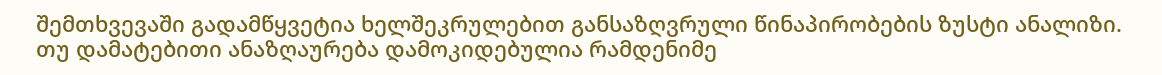შემთხვევაში გადამწყვეტია ხელშეკრულებით განსაზღვრული წინაპირობების ზუსტი ანალიზი. თუ დამატებითი ანაზღაურება დამოკიდებულია რამდენიმე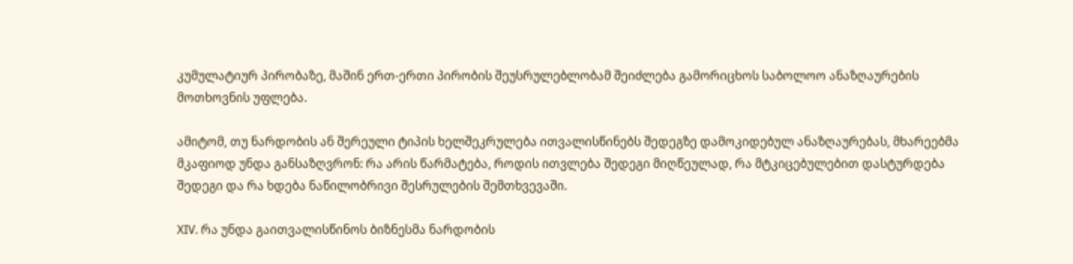კუმულატიურ პირობაზე, მაშინ ერთ-ერთი პირობის შეუსრულებლობამ შეიძლება გამორიცხოს საბოლოო ანაზღაურების მოთხოვნის უფლება.

ამიტომ, თუ ნარდობის ან შერეული ტიპის ხელშეკრულება ითვალისწინებს შედეგზე დამოკიდებულ ანაზღაურებას, მხარეებმა მკაფიოდ უნდა განსაზღვრონ: რა არის წარმატება, როდის ითვლება შედეგი მიღწეულად, რა მტკიცებულებით დასტურდება შედეგი და რა ხდება ნაწილობრივი შესრულების შემთხვევაში.

XIV. რა უნდა გაითვალისწინოს ბიზნესმა ნარდობის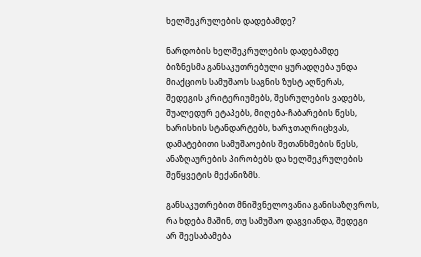ხელშეკრულების დადებამდე?

ნარდობის ხელშეკრულების დადებამდე ბიზნესმა განსაკუთრებული ყურადღება უნდა მიაქციოს სამუშაოს საგნის ზუსტ აღწერას, შედეგის კრიტერიუმებს, შესრულების ვადებს, შუალედურ ეტაპებს, მიღება-ჩაბარების წესს, ხარისხის სტანდარტებს, ხარჯთაღრიცხვას, დამატებითი სამუშაოების შეთანხმების წესს, ანაზღაურების პირობებს და ხელშეკრულების შეწყვეტის მექანიზმს.

განსაკუთრებით მნიშვნელოვანია განისაზღვროს, რა ხდება მაშინ, თუ სამუშაო დაგვიანდა, შედეგი არ შეესაბამება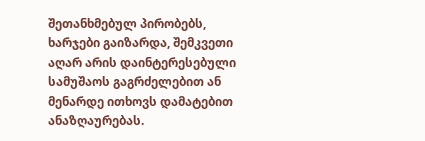შეთანხმებულ პირობებს, ხარჯები გაიზარდა, შემკვეთი აღარ არის დაინტერესებული სამუშაოს გაგრძელებით ან მენარდე ითხოვს დამატებით ანაზღაურებას.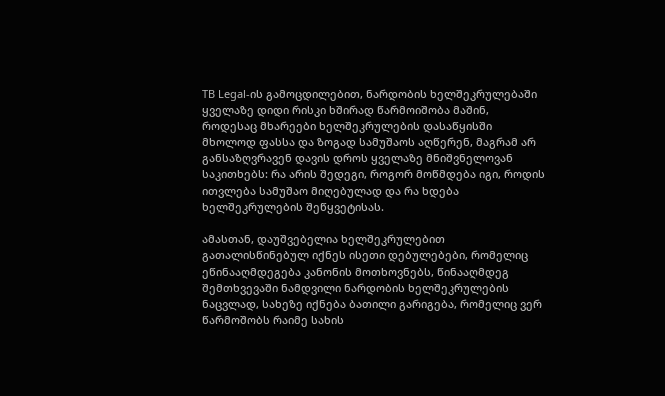TB Legal-ის გამოცდილებით, ნარდობის ხელშეკრულებაში ყველაზე დიდი რისკი ხშირად წარმოიშობა მაშინ, როდესაც მხარეები ხელშეკრულების დასაწყისში მხოლოდ ფასსა და ზოგად სამუშაოს აღწერენ, მაგრამ არ განსაზღვრავენ დავის დროს ყველაზე მნიშვნელოვან საკითხებს: რა არის შედეგი, როგორ მოწმდება იგი, როდის ითვლება სამუშაო მიღებულად და რა ხდება ხელშეკრულების შეწყვეტისას.

ამასთან, დაუშვებელია ხელშეკრულებით გათალისწინებულ იქნეს ისეთი დებულებები, რომელიც ეწინააღმდეგება კანონის მოთხოვნებს, წინააღმდეგ შემთხვევაში ნამდვილი ნარდობის ხელშეკრულების ნაცვლად, სახეზე იქნება ბათილი გარიგება, რომელიც ვერ წარმოშობს რაიმე სახის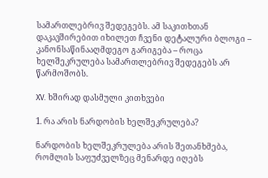სამართლებრივ შედეგებს. ამ საკითხთან დაკავშირებით იხილეთ ჩვენი დეტალური ბლოგი – კანონსაწინააღმდეგო გარიგება – როცა ხელშეკრულება სამართლებრივ შედეგებს არ წარმოშობს.

XV. ხშირად დასმული კითხვები

1. რა არის ნარდობის ხელშეკრულება?

ნარდობის ხელშეკრულება არის შეთანხმება, რომლის საფუძველზეც მენარდე იღებს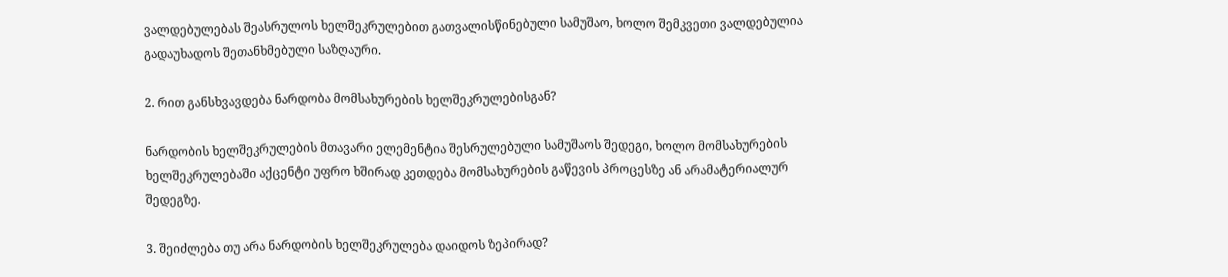ვალდებულებას შეასრულოს ხელშეკრულებით გათვალისწინებული სამუშაო, ხოლო შემკვეთი ვალდებულია გადაუხადოს შეთანხმებული საზღაური.

2. რით განსხვავდება ნარდობა მომსახურების ხელშეკრულებისგან?

ნარდობის ხელშეკრულების მთავარი ელემენტია შესრულებული სამუშაოს შედეგი, ხოლო მომსახურების ხელშეკრულებაში აქცენტი უფრო ხშირად კეთდება მომსახურების გაწევის პროცესზე ან არამატერიალურ შედეგზე.

3. შეიძლება თუ არა ნარდობის ხელშეკრულება დაიდოს ზეპირად?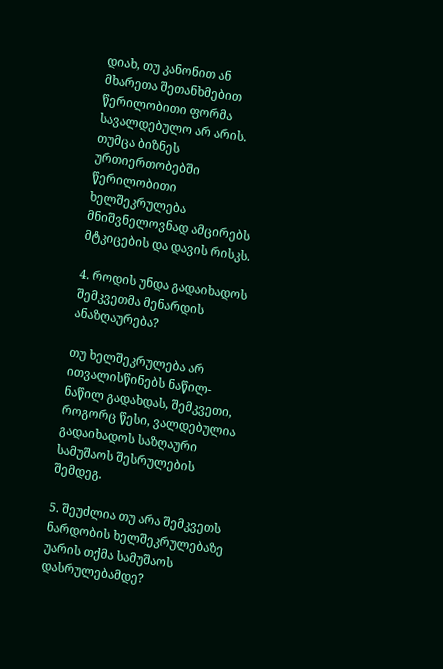დიახ, თუ კანონით ან მხარეთა შეთანხმებით წერილობითი ფორმა სავალდებულო არ არის. თუმცა ბიზნეს ურთიერთობებში წერილობითი ხელშეკრულება მნიშვნელოვნად ამცირებს მტკიცების და დავის რისკს.

4. როდის უნდა გადაიხადოს შემკვეთმა მენარდის ანაზღაურება?

თუ ხელშეკრულება არ ითვალისწინებს ნაწილ-ნაწილ გადახდას, შემკვეთი, როგორც წესი, ვალდებულია გადაიხადოს საზღაური სამუშაოს შესრულების შემდეგ.

5. შეუძლია თუ არა შემკვეთს ნარდობის ხელშეკრულებაზე უარის თქმა სამუშაოს დასრულებამდე?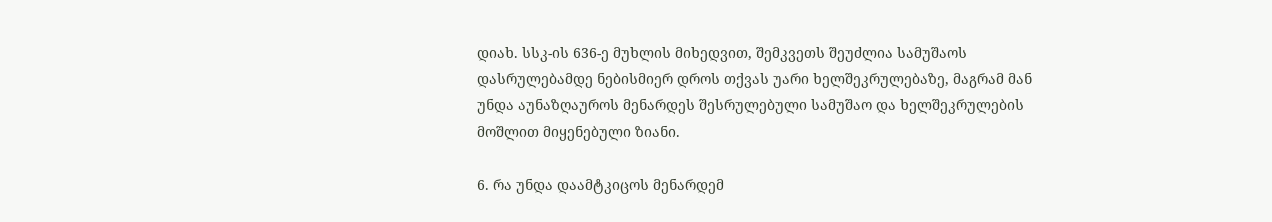დიახ. სსკ-ის 636-ე მუხლის მიხედვით, შემკვეთს შეუძლია სამუშაოს დასრულებამდე ნებისმიერ დროს თქვას უარი ხელშეკრულებაზე, მაგრამ მან უნდა აუნაზღაუროს მენარდეს შესრულებული სამუშაო და ხელშეკრულების მოშლით მიყენებული ზიანი.

6. რა უნდა დაამტკიცოს მენარდემ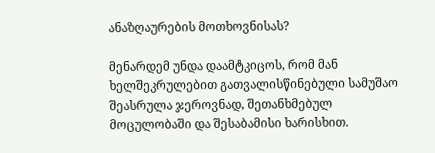ანაზღაურების მოთხოვნისას?

მენარდემ უნდა დაამტკიცოს, რომ მან ხელშეკრულებით გათვალისწინებული სამუშაო შეასრულა ჯეროვნად, შეთანხმებულ მოცულობაში და შესაბამისი ხარისხით.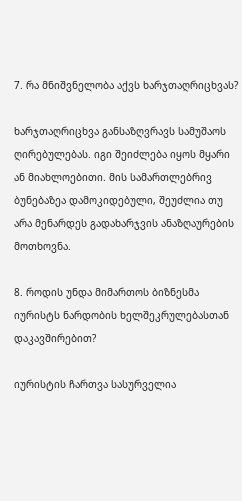7. რა მნიშვნელობა აქვს ხარჯთაღრიცხვას?

ხარჯთაღრიცხვა განსაზღვრავს სამუშაოს ღირებულებას. იგი შეიძლება იყოს მყარი ან მიახლოებითი. მის სამართლებრივ ბუნებაზეა დამოკიდებული, შეუძლია თუ არა მენარდეს გადახარჯვის ანაზღაურების მოთხოვნა.

8. როდის უნდა მიმართოს ბიზნესმა იურისტს ნარდობის ხელშეკრულებასთან დაკავშირებით?

იურისტის ჩართვა სასურველია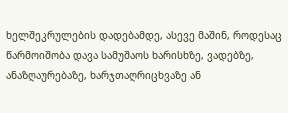ხელშეკრულების დადებამდე, ასევე მაშინ, როდესაც წარმოიშობა დავა სამუშაოს ხარისხზე, ვადებზე, ანაზღაურებაზე, ხარჯთაღრიცხვაზე ან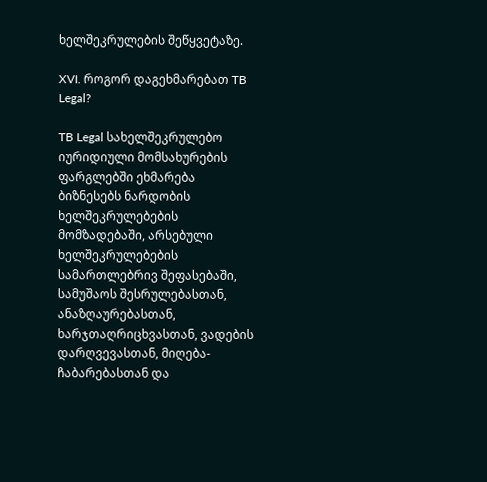ხელშეკრულების შეწყვეტაზე.

XVI. როგორ დაგეხმარებათ TB Legal?

TB Legal სახელშეკრულებო იურიდიული მომსახურების ფარგლებში ეხმარება ბიზნესებს ნარდობის ხელშეკრულებების მომზადებაში, არსებული ხელშეკრულებების სამართლებრივ შეფასებაში, სამუშაოს შესრულებასთან, ანაზღაურებასთან, ხარჯთაღრიცხვასთან, ვადების დარღვევასთან, მიღება-ჩაბარებასთან და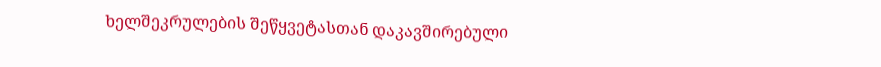ხელშეკრულების შეწყვეტასთან დაკავშირებული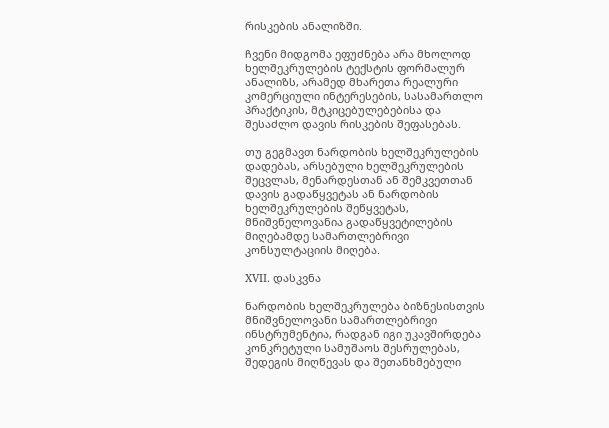რისკების ანალიზში.

ჩვენი მიდგომა ეფუძნება არა მხოლოდ ხელშეკრულების ტექსტის ფორმალურ ანალიზს, არამედ მხარეთა რეალური კომერციული ინტერესების, სასამართლო პრაქტიკის, მტკიცებულებებისა და შესაძლო დავის რისკების შეფასებას.

თუ გეგმავთ ნარდობის ხელშეკრულების დადებას, არსებული ხელშეკრულების შეცვლას, მენარდესთან ან შემკვეთთან დავის გადაწყვეტას ან ნარდობის ხელშეკრულების შეწყვეტას, მნიშვნელოვანია გადაწყვეტილების მიღებამდე სამართლებრივი კონსულტაციის მიღება.

XVII. დასკვნა

ნარდობის ხელშეკრულება ბიზნესისთვის მნიშვნელოვანი სამართლებრივი ინსტრუმენტია, რადგან იგი უკავშირდება კონკრეტული სამუშაოს შესრულებას, შედეგის მიღწევას და შეთანხმებული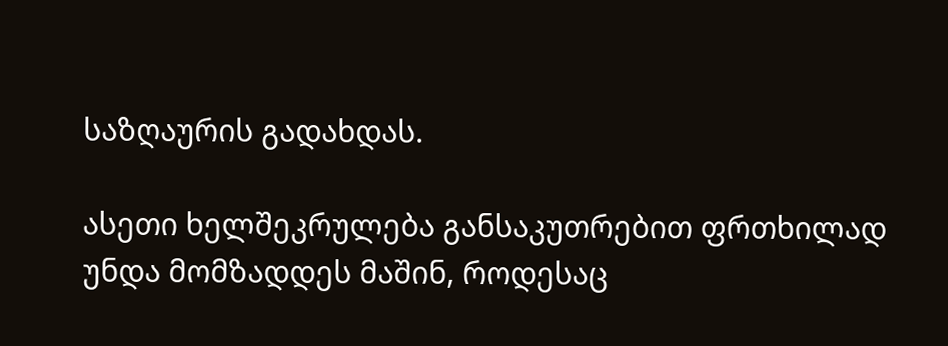საზღაურის გადახდას.

ასეთი ხელშეკრულება განსაკუთრებით ფრთხილად უნდა მომზადდეს მაშინ, როდესაც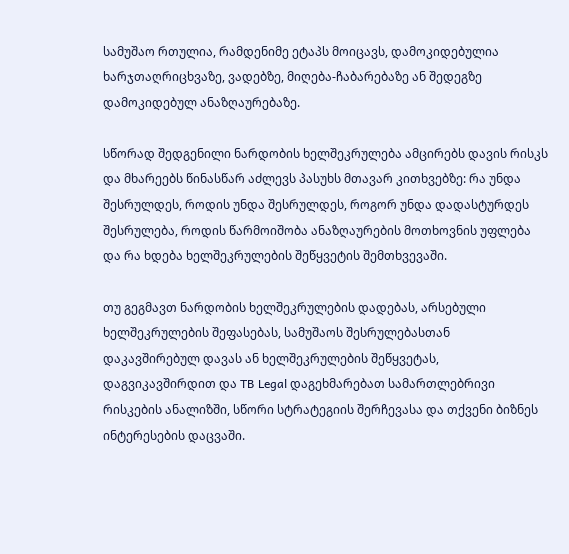სამუშაო რთულია, რამდენიმე ეტაპს მოიცავს, დამოკიდებულია ხარჯთაღრიცხვაზე, ვადებზე, მიღება-ჩაბარებაზე ან შედეგზე დამოკიდებულ ანაზღაურებაზე.

სწორად შედგენილი ნარდობის ხელშეკრულება ამცირებს დავის რისკს და მხარეებს წინასწარ აძლევს პასუხს მთავარ კითხვებზე: რა უნდა შესრულდეს, როდის უნდა შესრულდეს, როგორ უნდა დადასტურდეს შესრულება, როდის წარმოიშობა ანაზღაურების მოთხოვნის უფლება და რა ხდება ხელშეკრულების შეწყვეტის შემთხვევაში.

თუ გეგმავთ ნარდობის ხელშეკრულების დადებას, არსებული ხელშეკრულების შეფასებას, სამუშაოს შესრულებასთან დაკავშირებულ დავას ან ხელშეკრულების შეწყვეტას, დაგვიკავშირდით და TB Legal დაგეხმარებათ სამართლებრივი რისკების ანალიზში, სწორი სტრატეგიის შერჩევასა და თქვენი ბიზნეს ინტერესების დაცვაში.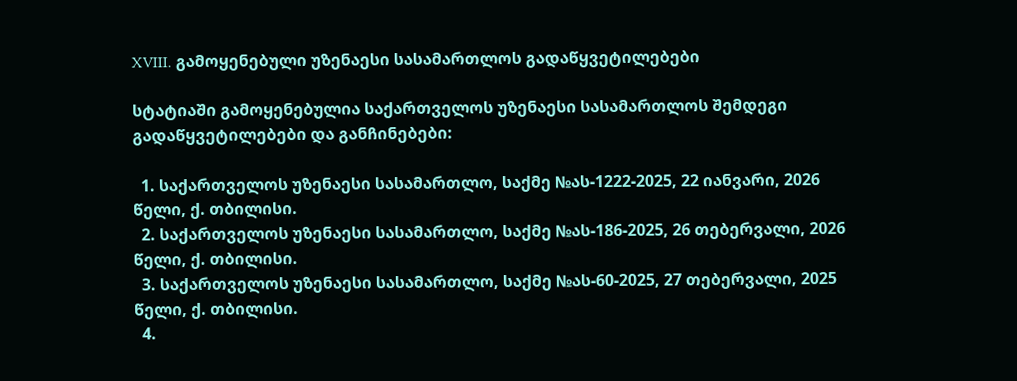XVIII. გამოყენებული უზენაესი სასამართლოს გადაწყვეტილებები

სტატიაში გამოყენებულია საქართველოს უზენაესი სასამართლოს შემდეგი გადაწყვეტილებები და განჩინებები:

  1. საქართველოს უზენაესი სასამართლო, საქმე №ას-1222-2025, 22 იანვარი, 2026 წელი, ქ. თბილისი.
  2. საქართველოს უზენაესი სასამართლო, საქმე №ას-186-2025, 26 თებერვალი, 2026 წელი, ქ. თბილისი.
  3. საქართველოს უზენაესი სასამართლო, საქმე №ას-60-2025, 27 თებერვალი, 2025 წელი, ქ. თბილისი.
  4.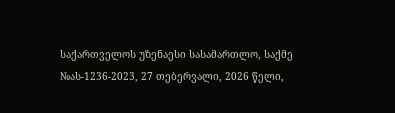საქართველოს უზენაესი სასამართლო, საქმე №ას-1236-2023, 27 თებერვალი, 2026 წელი,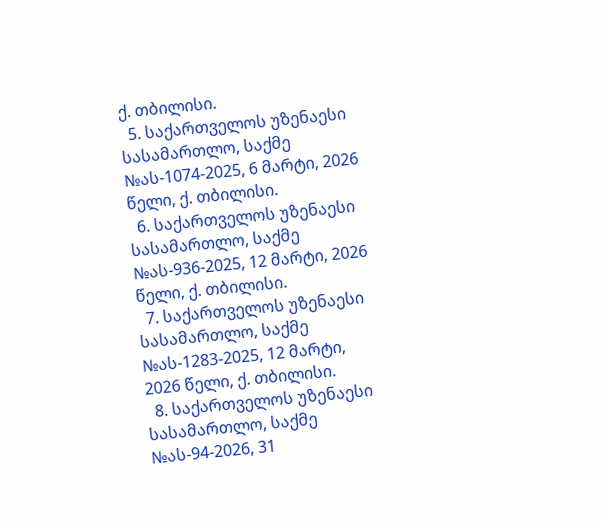ქ. თბილისი.
  5. საქართველოს უზენაესი სასამართლო, საქმე №ას-1074-2025, 6 მარტი, 2026 წელი, ქ. თბილისი.
  6. საქართველოს უზენაესი სასამართლო, საქმე №ას-936-2025, 12 მარტი, 2026 წელი, ქ. თბილისი.
  7. საქართველოს უზენაესი სასამართლო, საქმე №ას-1283-2025, 12 მარტი, 2026 წელი, ქ. თბილისი.
  8. საქართველოს უზენაესი სასამართლო, საქმე №ას-94-2026, 31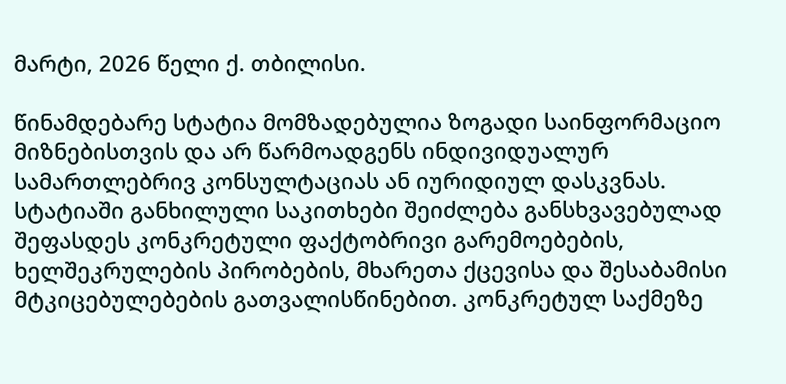მარტი, 2026 წელი ქ. თბილისი.

წინამდებარე სტატია მომზადებულია ზოგადი საინფორმაციო მიზნებისთვის და არ წარმოადგენს ინდივიდუალურ სამართლებრივ კონსულტაციას ან იურიდიულ დასკვნას. სტატიაში განხილული საკითხები შეიძლება განსხვავებულად შეფასდეს კონკრეტული ფაქტობრივი გარემოებების, ხელშეკრულების პირობების, მხარეთა ქცევისა და შესაბამისი მტკიცებულებების გათვალისწინებით. კონკრეტულ საქმეზე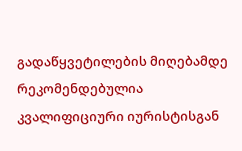გადაწყვეტილების მიღებამდე რეკომენდებულია კვალიფიციური იურისტისგან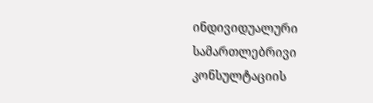ინდივიდუალური სამართლებრივი კონსულტაციის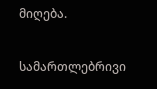მიღება.

სამართლებრივი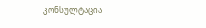კონსულტაცია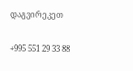დაგვირეკეთ

+995 551 29 33 88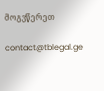მოგვწერეთ

contact@tblegal.ge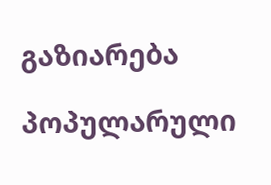გაზიარება

პოპულარული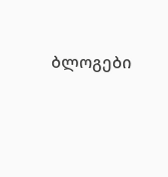ბლოგები